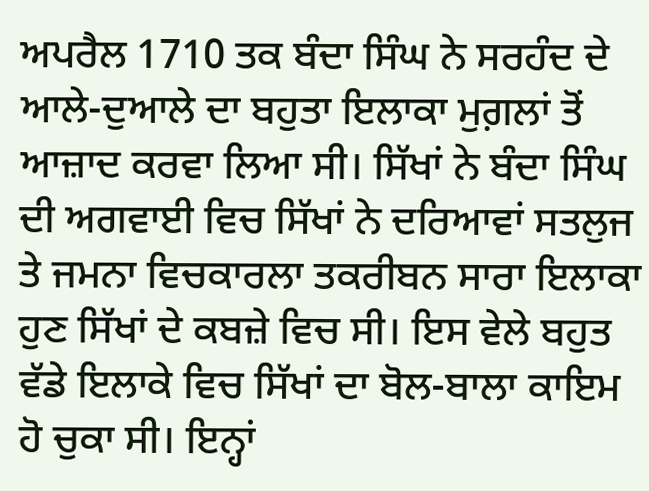ਅਪਰੈਲ 1710 ਤਕ ਬੰਦਾ ਸਿੰਘ ਨੇ ਸਰਹੰਦ ਦੇ ਆਲੇ-ਦੁਆਲੇ ਦਾ ਬਹੁਤਾ ਇਲਾਕਾ ਮੁਗ਼ਲਾਂ ਤੋਂ ਆਜ਼ਾਦ ਕਰਵਾ ਲਿਆ ਸੀ। ਸਿੱਖਾਂ ਨੇ ਬੰਦਾ ਸਿੰਘ ਦੀ ਅਗਵਾਈ ਵਿਚ ਸਿੱਖਾਂ ਨੇ ਦਰਿਆਵਾਂ ਸਤਲੁਜ ਤੇ ਜਮਨਾ ਵਿਚਕਾਰਲਾ ਤਕਰੀਬਨ ਸਾਰਾ ਇਲਾਕਾ ਹੁਣ ਸਿੱਖਾਂ ਦੇ ਕਬਜ਼ੇ ਵਿਚ ਸੀ। ਇਸ ਵੇਲੇ ਬਹੁਤ ਵੱਡੇ ਇਲਾਕੇ ਵਿਚ ਸਿੱਖਾਂ ਦਾ ਬੋਲ-ਬਾਲਾ ਕਾਇਮ ਹੋ ਚੁਕਾ ਸੀ। ਇਨ੍ਹਾਂ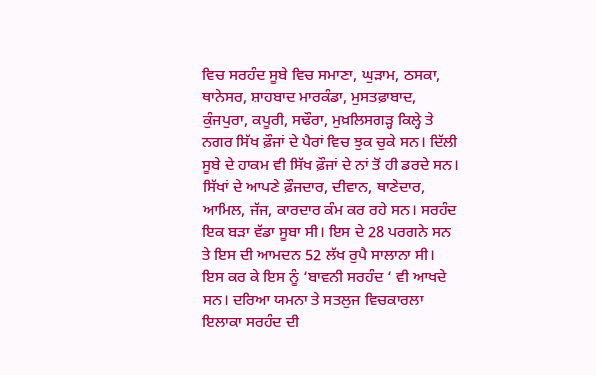ਵਿਚ ਸਰਹੰਦ ਸੂਬੇ ਵਿਚ ਸਮਾਣਾ, ਘੁੜਾਮ, ਠਸਕਾ, ਥਾਨੇਸਰ, ਸ਼ਾਹਬਾਦ ਮਾਰਕੰਡਾ, ਮੁਸਤਫ਼ਾਬਾਦ, ਕੁੰਜਪੁਰਾ, ਕਪੂਰੀ, ਸਢੌਰਾ, ਮੁਖ਼ਲਿਸਗੜ੍ਹ ਕਿਲ੍ਹੇ ਤੇ ਨਗਰ ਸਿੱਖ ਫ਼ੌਜਾਂ ਦੇ ਪੈਰਾਂ ਵਿਚ ਝੁਕ ਚੁਕੇ ਸਨ। ਦਿੱਲੀ ਸੂਬੇ ਦੇ ਹਾਕਮ ਵੀ ਸਿੱਖ ਫ਼ੌਜਾਂ ਦੇ ਨਾਂ ਤੋਂ ਹੀ ਡਰਦੇ ਸਨ। ਸਿੱਖਾਂ ਦੇ ਆਪਣੇ ਫ਼ੌਜਦਾਰ, ਦੀਵਾਨ, ਥਾਣੇਦਾਰ, ਆਮਿਲ, ਜੱਜ, ਕਾਰਦਾਰ ਕੰਮ ਕਰ ਰਹੇ ਸਨ। ਸਰਹੰਦ ਇਕ ਬੜਾ ਵੱਡਾ ਸੂਬਾ ਸੀ। ਇਸ ਦੇ 28 ਪਰਗਨੇ ਸਨ ਤੇ ਇਸ ਦੀ ਆਮਦਨ 52 ਲੱਖ ਰੁਪੈ ਸਾਲਾਨਾ ਸੀ। ਇਸ ਕਰ ਕੇ ਇਸ ਨੂੰ ‘ਬਾਵਨੀ ਸਰਹੰਦ ‘ ਵੀ ਆਖਦੇ ਸਨ। ਦਰਿਆ ਯਮਨਾ ਤੇ ਸਤਲੁਜ ਵਿਚਕਾਰਲਾ ਇਲਾਕਾ ਸਰਹੰਦ ਦੀ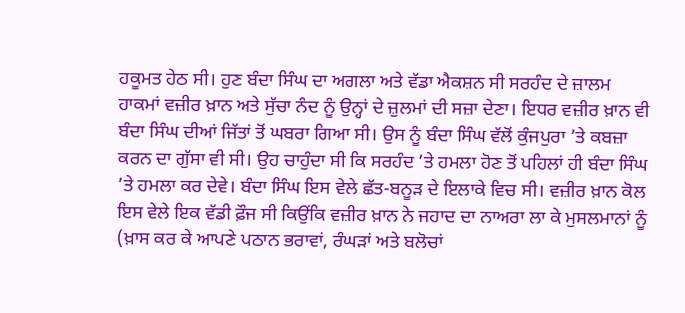ਹਕੂਮਤ ਹੇਠ ਸੀ। ਹੁਣ ਬੰਦਾ ਸਿੰਘ ਦਾ ਅਗਲਾ ਅਤੇ ਵੱਡਾ ਐਕਸ਼ਨ ਸੀ ਸਰਹੰਦ ਦੇ ਜ਼ਾਲਮ ਹਾਕਮਾਂ ਵਜ਼ੀਰ ਖ਼ਾਨ ਅਤੇ ਸੁੱਚਾ ਨੰਦ ਨੂੰ ਉਨ੍ਹਾਂ ਦੇ ਜ਼ੁਲਮਾਂ ਦੀ ਸਜ਼ਾ ਦੇਣਾ। ਇਧਰ ਵਜ਼ੀਰ ਖ਼ਾਨ ਵੀ ਬੰਦਾ ਸਿੰਘ ਦੀਆਂ ਜਿੱਤਾਂ ਤੋਂ ਘਬਰਾ ਗਿਆ ਸੀ। ਉਸ ਨੂੰ ਬੰਦਾ ਸਿੰਘ ਵੱਲੋਂ ਕੁੰਜਪੁਰਾ ’ਤੇ ਕਬਜ਼ਾ ਕਰਨ ਦਾ ਗੁੱਸਾ ਵੀ ਸੀ। ਉਹ ਚਾਹੁੰਦਾ ਸੀ ਕਿ ਸਰਹੰਦ ’ਤੇ ਹਮਲਾ ਹੋਣ ਤੋਂ ਪਹਿਲਾਂ ਹੀ ਬੰਦਾ ਸਿੰਘ ’ਤੇ ਹਮਲਾ ਕਰ ਦੇਵੇ। ਬੰਦਾ ਸਿੰਘ ਇਸ ਵੇਲੇ ਛੱਤ-ਬਨੂੜ ਦੇ ਇਲਾਕੇ ਵਿਚ ਸੀ। ਵਜ਼ੀਰ ਖ਼ਾਨ ਕੋਲ ਇਸ ਵੇਲੇ ਇਕ ਵੱਡੀ ਫ਼ੌਜ ਸੀ ਕਿਉਂਕਿ ਵਜ਼ੀਰ ਖ਼ਾਨ ਨੇ ਜਹਾਦ ਦਾ ਨਾਅਰਾ ਲਾ ਕੇ ਮੁਸਲਮਾਨਾਂ ਨੂੰ (ਖ਼ਾਸ ਕਰ ਕੇ ਆਪਣੇ ਪਠਾਨ ਭਰਾਵਾਂ, ਰੰਘੜਾਂ ਅਤੇ ਬਲੋਚਾਂ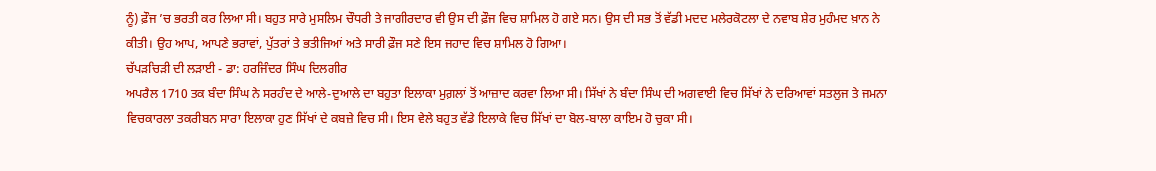ਨੂੰ) ਫ਼ੌਜ ’ਚ ਭਰਤੀ ਕਰ ਲਿਆ ਸੀ। ਬਹੁਤ ਸਾਰੇ ਮੁਸਲਿਮ ਚੌਧਰੀ ਤੇ ਜਾਗੀਰਦਾਰ ਵੀ ਉਸ ਦੀ ਫ਼ੌਜ ਵਿਚ ਸ਼ਾਮਿਲ ਹੋ ਗਏ ਸਨ। ਉਸ ਦੀ ਸਭ ਤੋਂ ਵੱਡੀ ਮਦਦ ਮਲੇਰਕੋਟਲਾ ਦੇ ਨਵਾਬ ਸ਼ੇਰ ਮੁਹੰਮਦ ਖ਼ਾਨ ਨੇ ਕੀਤੀ। ਉਹ ਆਪ, ਆਪਣੇ ਭਰਾਵਾਂ, ਪੁੱਤਰਾਂ ਤੇ ਭਤੀਜਿਆਂ ਅਤੇ ਸਾਰੀ ਫ਼ੌਜ ਸਣੇ ਇਸ ਜਹਾਦ ਵਿਚ ਸ਼ਾਮਿਲ ਹੋ ਗਿਆ।
ਚੱਪੜਚਿੜੀ ਦੀ ਲੜਾਈ - ਡਾ: ਹਰਜਿੰਦਰ ਸਿੰਘ ਦਿਲਗੀਰ
ਅਪਰੈਲ 1710 ਤਕ ਬੰਦਾ ਸਿੰਘ ਨੇ ਸਰਹੰਦ ਦੇ ਆਲੇ-ਦੁਆਲੇ ਦਾ ਬਹੁਤਾ ਇਲਾਕਾ ਮੁਗ਼ਲਾਂ ਤੋਂ ਆਜ਼ਾਦ ਕਰਵਾ ਲਿਆ ਸੀ। ਸਿੱਖਾਂ ਨੇ ਬੰਦਾ ਸਿੰਘ ਦੀ ਅਗਵਾਈ ਵਿਚ ਸਿੱਖਾਂ ਨੇ ਦਰਿਆਵਾਂ ਸਤਲੁਜ ਤੇ ਜਮਨਾ ਵਿਚਕਾਰਲਾ ਤਕਰੀਬਨ ਸਾਰਾ ਇਲਾਕਾ ਹੁਣ ਸਿੱਖਾਂ ਦੇ ਕਬਜ਼ੇ ਵਿਚ ਸੀ। ਇਸ ਵੇਲੇ ਬਹੁਤ ਵੱਡੇ ਇਲਾਕੇ ਵਿਚ ਸਿੱਖਾਂ ਦਾ ਬੋਲ-ਬਾਲਾ ਕਾਇਮ ਹੋ ਚੁਕਾ ਸੀ।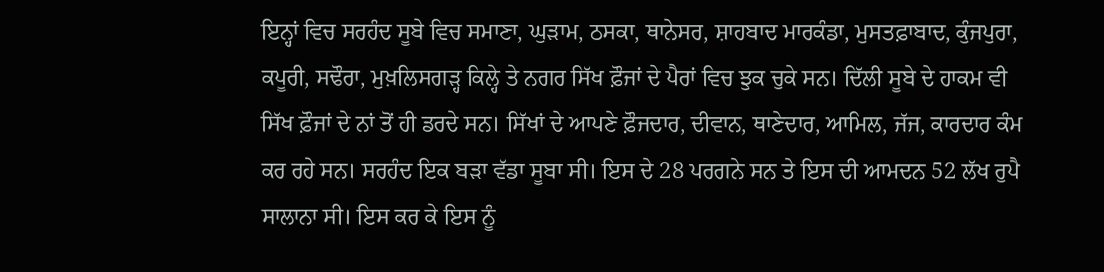ਇਨ੍ਹਾਂ ਵਿਚ ਸਰਹੰਦ ਸੂਬੇ ਵਿਚ ਸਮਾਣਾ, ਘੁੜਾਮ, ਠਸਕਾ, ਥਾਨੇਸਰ, ਸ਼ਾਹਬਾਦ ਮਾਰਕੰਡਾ, ਮੁਸਤਫ਼ਾਬਾਦ, ਕੁੰਜਪੁਰਾ, ਕਪੂਰੀ, ਸਢੌਰਾ, ਮੁਖ਼ਲਿਸਗੜ੍ਹ ਕਿਲ੍ਹੇ ਤੇ ਨਗਰ ਸਿੱਖ ਫ਼ੌਜਾਂ ਦੇ ਪੈਰਾਂ ਵਿਚ ਝੁਕ ਚੁਕੇ ਸਨ। ਦਿੱਲੀ ਸੂਬੇ ਦੇ ਹਾਕਮ ਵੀ ਸਿੱਖ ਫ਼ੌਜਾਂ ਦੇ ਨਾਂ ਤੋਂ ਹੀ ਡਰਦੇ ਸਨ। ਸਿੱਖਾਂ ਦੇ ਆਪਣੇ ਫ਼ੌਜਦਾਰ, ਦੀਵਾਨ, ਥਾਣੇਦਾਰ, ਆਮਿਲ, ਜੱਜ, ਕਾਰਦਾਰ ਕੰਮ ਕਰ ਰਹੇ ਸਨ। ਸਰਹੰਦ ਇਕ ਬੜਾ ਵੱਡਾ ਸੂਬਾ ਸੀ। ਇਸ ਦੇ 28 ਪਰਗਨੇ ਸਨ ਤੇ ਇਸ ਦੀ ਆਮਦਨ 52 ਲੱਖ ਰੁਪੈ ਸਾਲਾਨਾ ਸੀ। ਇਸ ਕਰ ਕੇ ਇਸ ਨੂੰ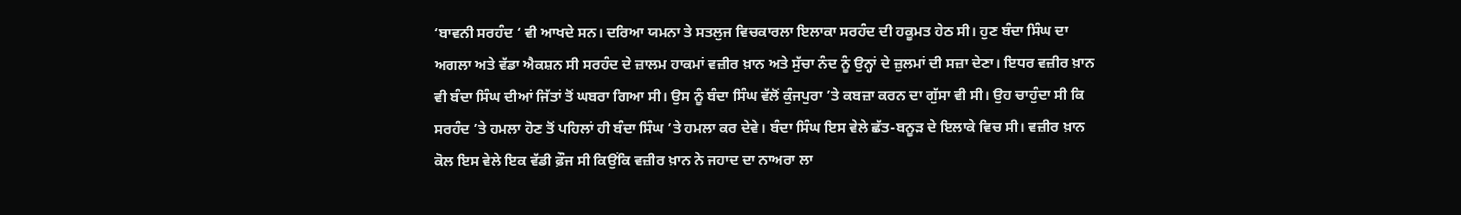‘ਬਾਵਨੀ ਸਰਹੰਦ ‘ ਵੀ ਆਖਦੇ ਸਨ। ਦਰਿਆ ਯਮਨਾ ਤੇ ਸਤਲੁਜ ਵਿਚਕਾਰਲਾ ਇਲਾਕਾ ਸਰਹੰਦ ਦੀ ਹਕੂਮਤ ਹੇਠ ਸੀ। ਹੁਣ ਬੰਦਾ ਸਿੰਘ ਦਾ ਅਗਲਾ ਅਤੇ ਵੱਡਾ ਐਕਸ਼ਨ ਸੀ ਸਰਹੰਦ ਦੇ ਜ਼ਾਲਮ ਹਾਕਮਾਂ ਵਜ਼ੀਰ ਖ਼ਾਨ ਅਤੇ ਸੁੱਚਾ ਨੰਦ ਨੂੰ ਉਨ੍ਹਾਂ ਦੇ ਜ਼ੁਲਮਾਂ ਦੀ ਸਜ਼ਾ ਦੇਣਾ। ਇਧਰ ਵਜ਼ੀਰ ਖ਼ਾਨ ਵੀ ਬੰਦਾ ਸਿੰਘ ਦੀਆਂ ਜਿੱਤਾਂ ਤੋਂ ਘਬਰਾ ਗਿਆ ਸੀ। ਉਸ ਨੂੰ ਬੰਦਾ ਸਿੰਘ ਵੱਲੋਂ ਕੁੰਜਪੁਰਾ ’ਤੇ ਕਬਜ਼ਾ ਕਰਨ ਦਾ ਗੁੱਸਾ ਵੀ ਸੀ। ਉਹ ਚਾਹੁੰਦਾ ਸੀ ਕਿ ਸਰਹੰਦ ’ਤੇ ਹਮਲਾ ਹੋਣ ਤੋਂ ਪਹਿਲਾਂ ਹੀ ਬੰਦਾ ਸਿੰਘ ’ਤੇ ਹਮਲਾ ਕਰ ਦੇਵੇ। ਬੰਦਾ ਸਿੰਘ ਇਸ ਵੇਲੇ ਛੱਤ-ਬਨੂੜ ਦੇ ਇਲਾਕੇ ਵਿਚ ਸੀ। ਵਜ਼ੀਰ ਖ਼ਾਨ ਕੋਲ ਇਸ ਵੇਲੇ ਇਕ ਵੱਡੀ ਫ਼ੌਜ ਸੀ ਕਿਉਂਕਿ ਵਜ਼ੀਰ ਖ਼ਾਨ ਨੇ ਜਹਾਦ ਦਾ ਨਾਅਰਾ ਲਾ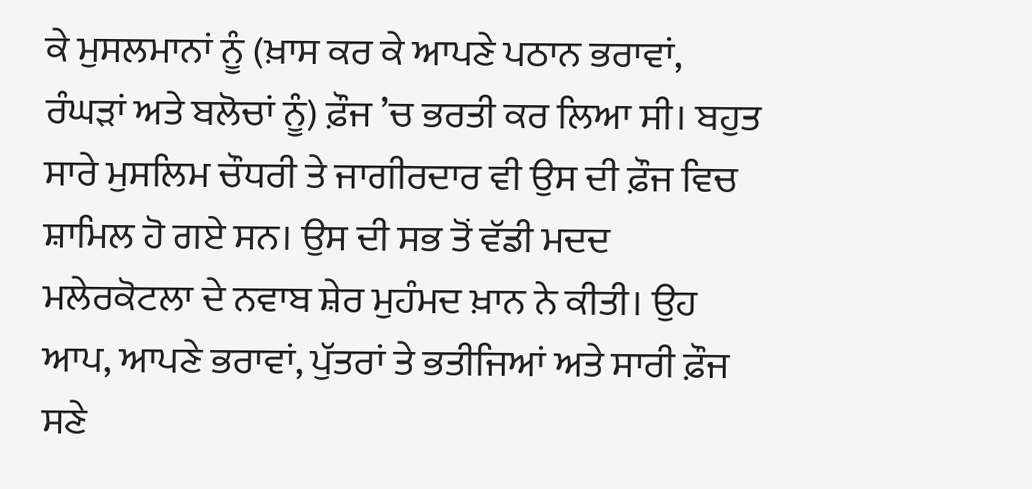ਕੇ ਮੁਸਲਮਾਨਾਂ ਨੂੰ (ਖ਼ਾਸ ਕਰ ਕੇ ਆਪਣੇ ਪਠਾਨ ਭਰਾਵਾਂ, ਰੰਘੜਾਂ ਅਤੇ ਬਲੋਚਾਂ ਨੂੰ) ਫ਼ੌਜ ’ਚ ਭਰਤੀ ਕਰ ਲਿਆ ਸੀ। ਬਹੁਤ ਸਾਰੇ ਮੁਸਲਿਮ ਚੌਧਰੀ ਤੇ ਜਾਗੀਰਦਾਰ ਵੀ ਉਸ ਦੀ ਫ਼ੌਜ ਵਿਚ ਸ਼ਾਮਿਲ ਹੋ ਗਏ ਸਨ। ਉਸ ਦੀ ਸਭ ਤੋਂ ਵੱਡੀ ਮਦਦ ਮਲੇਰਕੋਟਲਾ ਦੇ ਨਵਾਬ ਸ਼ੇਰ ਮੁਹੰਮਦ ਖ਼ਾਨ ਨੇ ਕੀਤੀ। ਉਹ ਆਪ, ਆਪਣੇ ਭਰਾਵਾਂ, ਪੁੱਤਰਾਂ ਤੇ ਭਤੀਜਿਆਂ ਅਤੇ ਸਾਰੀ ਫ਼ੌਜ ਸਣੇ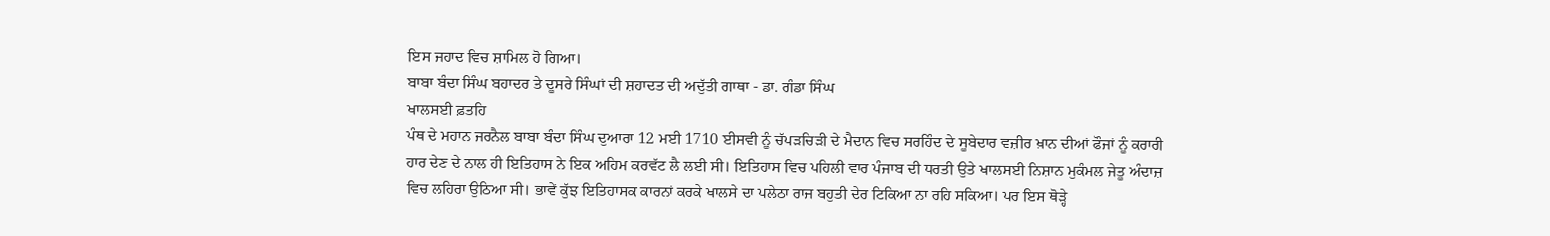ਇਸ ਜਹਾਦ ਵਿਚ ਸ਼ਾਮਿਲ ਹੋ ਗਿਆ।
ਬਾਬਾ ਬੰਦਾ ਸਿੰਘ ਬਹਾਦਰ ਤੇ ਦੂਸਰੇ ਸਿੰਘਾਂ ਦੀ ਸ਼ਹਾਦਤ ਦੀ ਅਦੁੱਤੀ ਗਾਥਾ - ਡਾ. ਗੰਡਾ ਸਿੰਘ
ਖਾਲਸਈ ਫ਼ਤਹਿ
ਪੰਥ ਦੇ ਮਹਾਨ ਜਰਨੈਲ ਬਾਬਾ ਬੰਦਾ ਸਿੰਘ ਦੁਆਰਾ 12 ਮਈ 1710 ਈਸਵੀ ਨੂੰ ਚੱਪੜਚਿੜੀ ਦੇ ਮੈਦਾਨ ਵਿਚ ਸਰਹਿੰਦ ਦੇ ਸੂਬੇਦਾਰ ਵਜ਼ੀਰ ਖ਼ਾਨ ਦੀਆਂ ਫੌਜਾਂ ਨੂੰ ਕਰਾਰੀ ਹਾਰ ਦੇਣ ਦੇ ਨਾਲ ਹੀ ਇਤਿਹਾਸ ਨੇ ਇਕ ਅਹਿਮ ਕਰਵੱਟ ਲੈ ਲਈ ਸੀ। ਇਤਿਹਾਸ ਵਿਚ ਪਹਿਲੀ ਵਾਰ ਪੰਜਾਬ ਦੀ ਧਰਤੀ ਉਤੇ ਖਾਲਸਈ ਨਿਸ਼ਾਨ ਮੁਕੰਮਲ ਜੇਤੂ ਅੰਦਾਜ਼ ਵਿਚ ਲਹਿਰਾ ਉਠਿਆ ਸੀ। ਭਾਵੇਂ ਕੁੱਝ ਇਤਿਹਾਸਕ ਕਾਰਨਾਂ ਕਰਕੇ ਖਾਲਸੇ ਦਾ ਪਲੇਠਾ ਰਾਜ ਬਹੁਤੀ ਦੇਰ ਟਿਕਿਆ ਨਾ ਰਹਿ ਸਕਿਆ। ਪਰ ਇਸ ਥੋੜ੍ਹੇ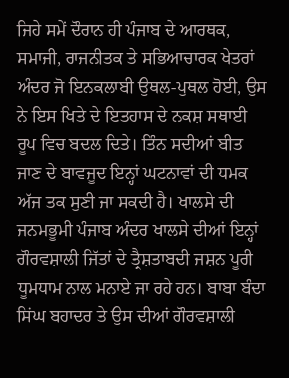ਜਿਹੇ ਸਮੇਂ ਦੌਰਾਨ ਹੀ ਪੰਜਾਬ ਦੇ ਆਰਥਕ, ਸਮਾਜੀ, ਰਾਜਨੀਤਕ ਤੇ ਸਭਿਆਚਾਰਕ ਖੇਤਰਾਂ ਅੰਦਰ ਜੋ ਇਨਕਲਾਬੀ ਉਥਲ-ਪੁਥਲ ਹੋਈ, ਉਸ ਨੇ ਇਸ ਖਿਤੇ ਦੇ ਇਤਹਾਸ ਦੇ ਨਕਸ਼ ਸਥਾਈ ਰੂਪ ਵਿਚ ਬਦਲ ਦਿਤੇ। ਤਿੰਨ ਸਦੀਆਂ ਬੀਤ ਜਾਣ ਦੇ ਬਾਵਜੂਦ ਇਨ੍ਹਾਂ ਘਟਨਾਵਾਂ ਦੀ ਧਮਕ ਅੱਜ ਤਕ ਸੁਣੀ ਜਾ ਸਕਦੀ ਹੈ। ਖਾਲਸੇ ਦੀ ਜਨਮਭੂਮੀ ਪੰਜਾਬ ਅੰਦਰ ਖਾਲਸੇ ਦੀਆਂ ਇਨ੍ਹਾਂ ਗੌਰਵਸ਼ਾਲੀ ਜਿੱਤਾਂ ਦੇ ਤ੍ਰੈਸ਼ਤਾਬਦੀ ਜਸ਼ਨ ਪੂਰੀ ਧੂਮਧਾਮ ਨਾਲ ਮਨਾਏ ਜਾ ਰਹੇ ਹਨ। ਬਾਬਾ ਬੰਦਾ ਸਿਂਘ ਬਹਾਦਰ ਤੇ ਉਸ ਦੀਆਂ ਗੌਰਵਸ਼ਾਲੀ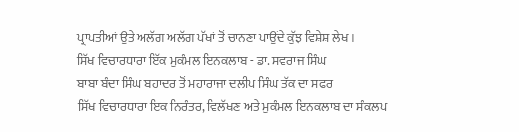ਪ੍ਰਾਪਤੀਆਂ ਉਤੇ ਅਲੱਗ ਅਲੱਗ ਪੱਖਾਂ ਤੋਂ ਚਾਨਣਾ ਪਾਉਂਦੇ ਕੁੱਝ ਵਿਸ਼ੇਸ਼ ਲੇਖ।
ਸਿੱਖ ਵਿਚਾਰਧਾਰਾ ਇੱਕ ਮੁਕੰਮਲ ਇਨਕਲਾਬ - ਡਾ. ਸਵਰਾਜ ਸਿੰਘ
ਬਾਬਾ ਬੰਦਾ ਸਿੰਘ ਬਹਾਦਰ ਤੋਂ ਮਹਾਰਾਜਾ ਦਲੀਪ ਸਿੰਘ ਤੱਕ ਦਾ ਸਫਰ
ਸਿੱਖ ਵਿਚਾਰਧਾਰਾ ਇਕ ਨਿਰੰਤਰ, ਵਿਲੱਖਣ ਅਤੇ ਮੁਕੰਮਲ ਇਨਕਲਾਬ ਦਾ ਸੰਕਲਪ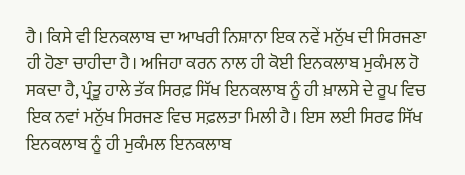ਹੈ। ਕਿਸੇ ਵੀ ਇਨਕਲਾਬ ਦਾ ਆਖਰੀ ਨਿਸ਼ਾਨਾ ਇਕ ਨਵੇਂ ਮਨੁੱਖ ਦੀ ਸਿਰਜਣਾ ਹੀ ਹੋਣਾ ਚਾਹੀਦਾ ਹੈ। ਅਜਿਹਾ ਕਰਨ ਨਾਲ ਹੀ ਕੋਈ ਇਨਕਲਾਬ ਮੁਕੰਮਲ ਹੋ ਸਕਦਾ ਹੈ, ਪ੍ਰੰਤੂ ਹਾਲੇ ਤੱਕ ਸਿਰਫ਼ ਸਿੱਖ ਇਨਕਲਾਬ ਨੂੰ ਹੀ ਖ਼ਾਲਸੇ ਦੇ ਰੂਪ ਵਿਚ ਇਕ ਨਵਾਂ ਮਨੁੱਖ ਸਿਰਜਣ ਵਿਚ ਸਫ਼ਲਤਾ ਮਿਲੀ ਹੈ। ਇਸ ਲਈ ਸਿਰਫ ਸਿੱਖ ਇਨਕਲਾਬ ਨੂੰ ਹੀ ਮੁਕੰਮਲ ਇਨਕਲਾਬ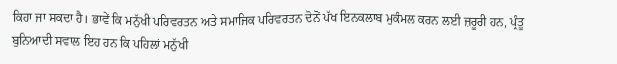ਕਿਹਾ ਜਾ ਸਕਦਾ ਹੈ। ਭਾਵੇਂ ਕਿ ਮਨੁੱਖੀ ਪਰਿਵਰਤਨ ਅਤੇ ਸਮਾਜਿਕ ਪਰਿਵਰਤਨ ਦੋਨੋਂ ਪੱਖ ਇਨਕਲਾਬ ਮੁਕੰਮਲ ਕਰਨ ਲਈ ਜ਼ਰੂਰੀ ਹਨ, ਪ੍ਰੰਤੂ ਬੁਨਿਆਦੀ ਸਵਾਲ ਇਹ ਹਨ ਕਿ ਪਹਿਲਾਂ ਮਨੁੱਖੀ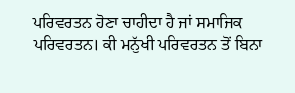ਪਰਿਵਰਤਨ ਹੋਣਾ ਚਾਹੀਦਾ ਹੈ ਜਾਂ ਸਮਾਜਿਕ ਪਰਿਵਰਤਨ। ਕੀ ਮਨੁੱਖੀ ਪਰਿਵਰਤਨ ਤੋਂ ਬਿਨਾ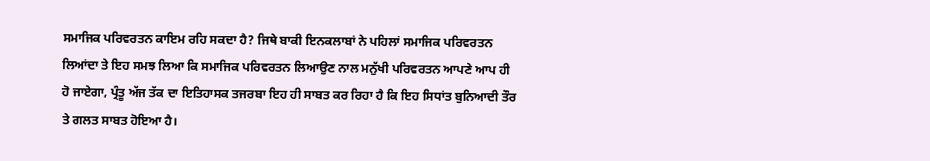ਸਮਾਜਿਕ ਪਰਿਵਰਤਨ ਕਾਇਮ ਰਹਿ ਸਕਦਾ ਹੈ? ਜਿਥੇ ਬਾਕੀ ਇਨਕਲਾਬਾਂ ਨੇ ਪਹਿਲਾਂ ਸਮਾਜਿਕ ਪਰਿਵਰਤਨ ਲਿਆਂਦਾ ਤੇ ਇਹ ਸਮਝ ਲਿਆ ਕਿ ਸਮਾਜਿਕ ਪਰਿਵਰਤਨ ਲਿਆਉਣ ਨਾਲ ਮਨੁੱਖੀ ਪਰਿਵਰਤਨ ਆਪਣੇ ਆਪ ਹੀ ਹੋ ਜਾਏਗਾ, ਪ੍ਰੰਤੂ ਅੱਜ ਤੱਕ ਦਾ ਇਤਿਹਾਸਕ ਤਜਰਬਾ ਇਹ ਹੀ ਸਾਬਤ ਕਰ ਰਿਹਾ ਹੈ ਕਿ ਇਹ ਸਿਧਾਂਤ ਬੁਨਿਆਦੀ ਤੌਰ ਤੇ ਗਲਤ ਸਾਬਤ ਹੋਇਆ ਹੈ।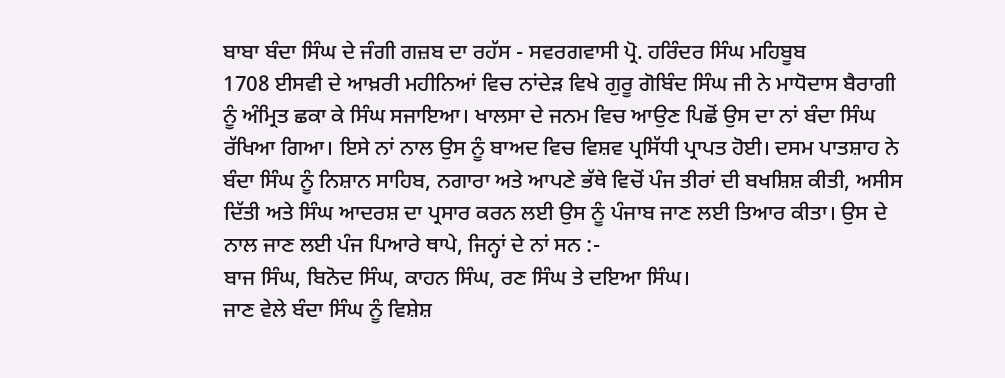ਬਾਬਾ ਬੰਦਾ ਸਿੰਘ ਦੇ ਜੰਗੀ ਗਜ਼ਬ ਦਾ ਰਹੱਸ - ਸਵਰਗਵਾਸੀ ਪ੍ਰੋ. ਹਰਿੰਦਰ ਸਿੰਘ ਮਹਿਬੂਬ
1708 ਈਸਵੀ ਦੇ ਆਖ਼ਰੀ ਮਹੀਨਿਆਂ ਵਿਚ ਨਾਂਦੇੜ ਵਿਖੇ ਗੁਰੂ ਗੋਬਿੰਦ ਸਿੰਘ ਜੀ ਨੇ ਮਾਧੋਦਾਸ ਬੈਰਾਗੀ ਨੂੰ ਅੰਮ੍ਰਿਤ ਛਕਾ ਕੇ ਸਿੰਘ ਸਜਾਇਆ। ਖਾਲਸਾ ਦੇ ਜਨਮ ਵਿਚ ਆਉਣ ਪਿਛੋਂ ਉਸ ਦਾ ਨਾਂ ਬੰਦਾ ਸਿੰਘ ਰੱਖਿਆ ਗਿਆ। ਇਸੇ ਨਾਂ ਨਾਲ ਉਸ ਨੂੰ ਬਾਅਦ ਵਿਚ ਵਿਸ਼ਵ ਪ੍ਰਸਿੱਧੀ ਪ੍ਰਾਪਤ ਹੋਈ। ਦਸਮ ਪਾਤਸ਼ਾਹ ਨੇ ਬੰਦਾ ਸਿੰਘ ਨੂੰ ਨਿਸ਼ਾਨ ਸਾਹਿਬ, ਨਗਾਰਾ ਅਤੇ ਆਪਣੇ ਭੱਥੇ ਵਿਚੋਂ ਪੰਜ ਤੀਰਾਂ ਦੀ ਬਖਸ਼ਿਸ਼ ਕੀਤੀ, ਅਸੀਸ ਦਿੱਤੀ ਅਤੇ ਸਿੰਘ ਆਦਰਸ਼ ਦਾ ਪ੍ਰਸਾਰ ਕਰਨ ਲਈ ਉਸ ਨੂੰ ਪੰਜਾਬ ਜਾਣ ਲਈ ਤਿਆਰ ਕੀਤਾ। ਉਸ ਦੇ ਨਾਲ ਜਾਣ ਲਈ ਪੰਜ ਪਿਆਰੇ ਥਾਪੇ, ਜਿਨ੍ਹਾਂ ਦੇ ਨਾਂ ਸਨ :-
ਬਾਜ ਸਿੰਘ, ਬਿਨੋਦ ਸਿੰਘ, ਕਾਹਨ ਸਿੰਘ, ਰਣ ਸਿੰਘ ਤੇ ਦਇਆ ਸਿੰਘ।
ਜਾਣ ਵੇਲੇ ਬੰਦਾ ਸਿੰਘ ਨੂੰ ਵਿਸ਼ੇਸ਼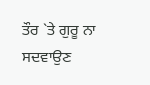ਤੌਰ `ਤੇ ਗੁਰੂ ਨਾ ਸਦਵਾਉਣ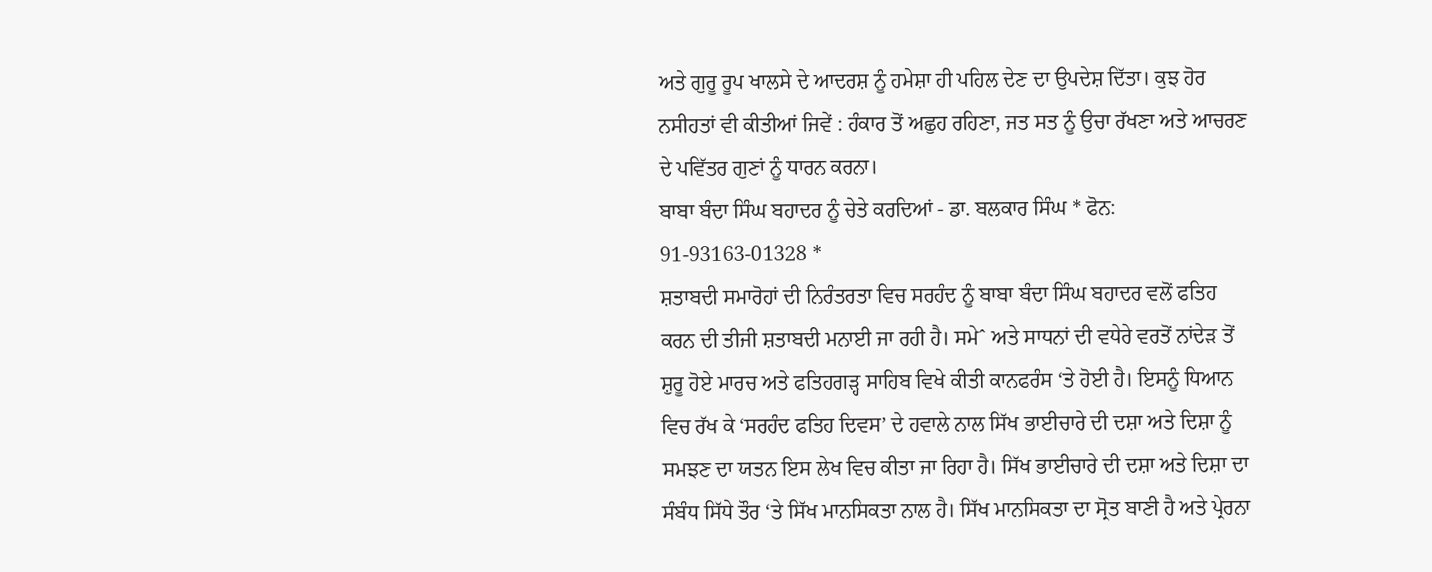ਅਤੇ ਗੁਰੂ ਰੂਪ ਖਾਲਸੇ ਦੇ ਆਦਰਸ਼ ਨੂੰ ਹਮੇਸ਼ਾ ਹੀ ਪਹਿਲ ਦੇਣ ਦਾ ਉਪਦੇਸ਼ ਦਿੱਤਾ। ਕੁਝ ਹੋਰ ਨਸੀਹਤਾਂ ਵੀ ਕੀਤੀਆਂ ਜਿਵੇਂ : ਹੰਕਾਰ ਤੋਂ ਅਛੁਹ ਰਹਿਣਾ, ਜਤ ਸਤ ਨੂੰ ਉਚਾ ਰੱਖਣਾ ਅਤੇ ਆਚਰਣ ਦੇ ਪਵਿੱਤਰ ਗੁਣਾਂ ਨੂੰ ਧਾਰਨ ਕਰਨਾ।
ਬਾਬਾ ਬੰਦਾ ਸਿੰਘ ਬਹਾਦਰ ਨੂੰ ਚੇਤੇ ਕਰਦਿਆਂ - ਡਾ. ਬਲਕਾਰ ਸਿੰਘ * ਫੋਨ: 91-93163-01328 *
ਸ਼ਤਾਬਦੀ ਸਮਾਰੋਹਾਂ ਦੀ ਨਿਰੰਤਰਤਾ ਵਿਚ ਸਰਹੰਦ ਨੂੰ ਬਾਬਾ ਬੰਦਾ ਸਿੰਘ ਬਹਾਦਰ ਵਲੋਂ ਫਤਿਹ ਕਰਨ ਦੀ ਤੀਜੀ ਸ਼ਤਾਬਦੀ ਮਨਾਈ ਜਾ ਰਹੀ ਹੈ। ਸਮੇˆ ਅਤੇ ਸਾਧਨਾਂ ਦੀ ਵਧੇਰੇ ਵਰਤੋਂ ਨਾਂਦੇੜ ਤੋਂ ਸ਼ੁਰੂ ਹੋਏ ਮਾਰਚ ਅਤੇ ਫਤਿਹਗੜ੍ਹ ਸਾਹਿਬ ਵਿਖੇ ਕੀਤੀ ਕਾਨਫਰੰਸ ‘ਤੇ ਹੋਈ ਹੈ। ਇਸਨੂੰ ਧਿਆਨ ਵਿਚ ਰੱਖ ਕੇ ‘ਸਰਹੰਦ ਫਤਿਹ ਦਿਵਸ’ ਦੇ ਹਵਾਲੇ ਨਾਲ ਸਿੱਖ ਭਾਈਚਾਰੇ ਦੀ ਦਸ਼ਾ ਅਤੇ ਦਿਸ਼ਾ ਨੂੰ ਸਮਝਣ ਦਾ ਯਤਨ ਇਸ ਲੇਖ ਵਿਚ ਕੀਤਾ ਜਾ ਰਿਹਾ ਹੈ। ਸਿੱਖ ਭਾਈਚਾਰੇ ਦੀ ਦਸ਼ਾ ਅਤੇ ਦਿਸ਼ਾ ਦਾ ਸੰਬੰਧ ਸਿੱਧੇ ਤੌਰ ‘ਤੇ ਸਿੱਖ ਮਾਨਸਿਕਤਾ ਨਾਲ ਹੈ। ਸਿੱਖ ਮਾਨਸਿਕਤਾ ਦਾ ਸ੍ਰੋਤ ਬਾਣੀ ਹੈ ਅਤੇ ਪ੍ਰੇਰਨਾ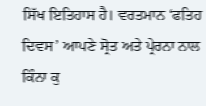ਸਿੱਖ ਇਤਿਹਾਸ ਹੈ। ਵਰਤਮਾਨ ‘ਫਤਿਹ ਦਿਵਸ’ ਆਪਣੇ ਸ੍ਰੋਤ ਅਤੇ ਪ੍ਰੇਰਨਾ ਨਾਲ ਕਿੰਨਾ ਕੁ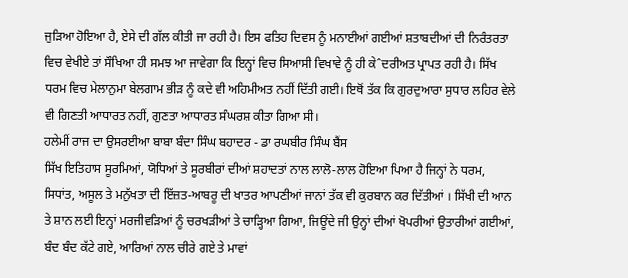ਜੁੜਿਆ ਹੋਇਆ ਹੈ, ਏਸੇ ਦੀ ਗੱਲ ਕੀਤੀ ਜਾ ਰਹੀ ਹੈ। ਇਸ ਫਤਿਹ ਦਿਵਸ ਨੂੰ ਮਨਾਈਆਂ ਗਈਆਂ ਸ਼ਤਾਬਦੀਆਂ ਦੀ ਨਿਰੰਤਰਤਾ ਵਿਚ ਵੇਖੀਏ ਤਾਂ ਸੌਖਿਆ ਹੀ ਸਮਝ ਆ ਜਾਵੇਗਾ ਕਿ ਇਨ੍ਹਾਂ ਵਿਚ ਸਿਆਸੀ ਵਿਖਾਵੇ ਨੂੰ ਹੀ ਕੇˆਦਰੀਅਤ ਪ੍ਰਾਪਤ ਰਹੀ ਹੈ। ਸਿੱਖ ਧਰਮ ਵਿਚ ਮੇਲਾਨੁਮਾ ਬੇਲਗਾਮ ਭੀੜ ਨੂੰ ਕਦੇ ਵੀ ਅਹਿਮੀਅਤ ਨਹੀਂ ਦਿੱਤੀ ਗਈ। ਇਥੋਂ ਤੱਕ ਕਿ ਗੁਰਦੁਆਰਾ ਸੁਧਾਰ ਲਹਿਰ ਵੇਲੇ ਵੀ ਗਿਣਤੀ ਆਧਾਰਤ ਨਹੀਂ, ਗੁਣਤਾ ਆਧਾਰਤ ਸੰਘਰਸ਼ ਕੀਤਾ ਗਿਆ ਸੀ।
ਹਲੇਮੀਂ ਰਾਜ ਦਾ ਉਸਰਈਆ ਬਾਬਾ ਬੰਦਾ ਸਿੰਘ ਬਹਾਦਰ - ਡਾ ਰਘਬੀਰ ਸਿੰਘ ਬੈਂਸ
ਸਿੱਖ ਇਤਿਹਾਸ ਸੂਰਮਿਆਂ, ਯੋਧਿਆਂ ਤੇ ਸੂਰਬੀਰਾਂ ਦੀਆਂ ਸ਼ਹਾਦਤਾਂ ਨਾਲ ਲਾਲੋ-ਲਾਲ ਹੋਇਆ ਪਿਆ ਹੈ ਜਿਨ੍ਹਾਂ ਨੇ ਧਰਮ, ਸਿਧਾਂਤ, ਅਸੂਲ ਤੇ ਮਨੁੱਖਤਾ ਦੀ ਇੱਜ਼ਤ-ਆਬਰੂ ਦੀ ਖਾਤਰ ਆਪਣੀਆਂ ਜਾਨਾਂ ਤੱਕ ਵੀ ਕੁਰਬਾਨ ਕਰ ਦਿੱਤੀਆਂ । ਸਿੱਖੀ ਦੀ ਆਨ ਤੇ ਸ਼ਾਨ ਲਈ ਇਨ੍ਹਾਂ ਮਰਜੀਵੜਿਆਂ ਨੂੰ ਚਰਖੜੀਆਂ ਤੇ ਚਾੜ੍ਹਿਆ ਗਿਆ, ਜਿਊਂਦੇ ਜੀ ਉਨ੍ਹਾਂ ਦੀਆਂ ਖੋਪਰੀਆਂ ਉਤਾਰੀਆਂ ਗਈਆਂ, ਬੰਦ ਬੰਦ ਕੱਟੇ ਗਏ, ਆਰਿਆਂ ਨਾਲ ਚੀਰੇ ਗਏ ਤੇ ਮਾਵਾਂ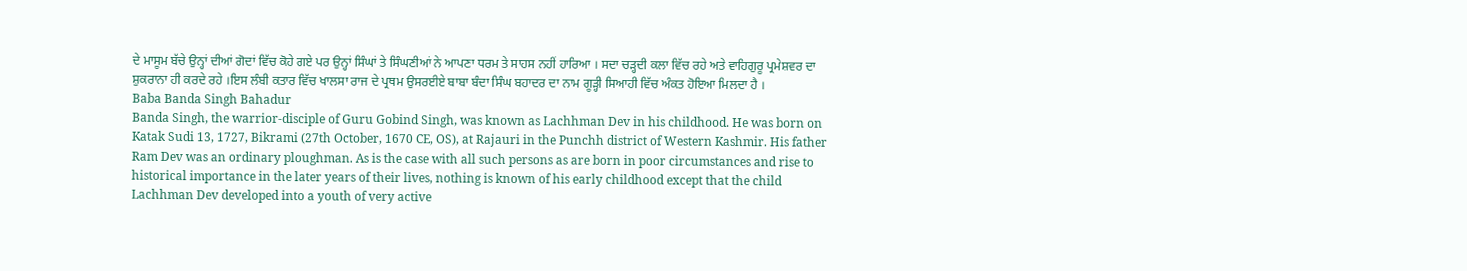ਦੇ ਮਾਸੂਮ ਬੱਚੇ ਉਨ੍ਹਾਂ ਦੀਆਂ ਗੋਦਾਂ ਵਿੱਚ ਕੋਹੇ ਗਏ ਪਰ ਉਨ੍ਹਾਂ ਸਿੰਘਾਂ ਤੇ ਸਿੰਘਣੀਆਂ ਨੇ ਆਪਣਾ ਧਰਮ ਤੇ ਸਾਹਸ ਨਹੀਂ ਹਾਰਿਆ । ਸਦਾ ਚੜ੍ਹਦੀ ਕਲਾ ਵਿੱਚ ਰਹੇ ਅਤੇ ਵਾਹਿਗੁਰੂ ਪ੍ਰਮੇਸ਼ਵਰ ਦਾ ਸ਼ੁਕਰਾਨਾ ਹੀ ਕਰਦੇ ਰਹੇ ।ਇਸ ਲੰਬੀ ਕਤਾਰ ਵਿੱਚ ਖਾਲਸਾ ਰਾਜ ਦੇ ਪ੍ਰਥਮ ਉਸਰਈਏ ਬਾਬਾ ਬੰਦਾ ਸਿੰਘ ਬਹਾਦਰ ਦਾ ਨਾਮ ਗੂੜ੍ਹੀ ਸਿਆਹੀ ਵਿੱਚ ਅੰਕਤ ਹੋਇਆ ਮਿਲਦਾ ਹੈ ।
Baba Banda Singh Bahadur
Banda Singh, the warrior-disciple of Guru Gobind Singh, was known as Lachhman Dev in his childhood. He was born on Katak Sudi 13, 1727, Bikrami (27th October, 1670 CE, OS), at Rajauri in the Punchh district of Western Kashmir. His father Ram Dev was an ordinary ploughman. As is the case with all such persons as are born in poor circumstances and rise to historical importance in the later years of their lives, nothing is known of his early childhood except that the child Lachhman Dev developed into a youth of very active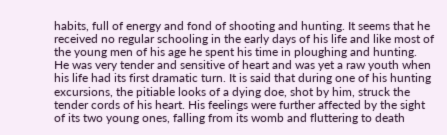habits, full of energy and fond of shooting and hunting. It seems that he received no regular schooling in the early days of his life and like most of the young men of his age he spent his time in ploughing and hunting. He was very tender and sensitive of heart and was yet a raw youth when his life had its first dramatic turn. It is said that during one of his hunting excursions, the pitiable looks of a dying doe, shot by him, struck the tender cords of his heart. His feelings were further affected by the sight of its two young ones, falling from its womb and fluttering to death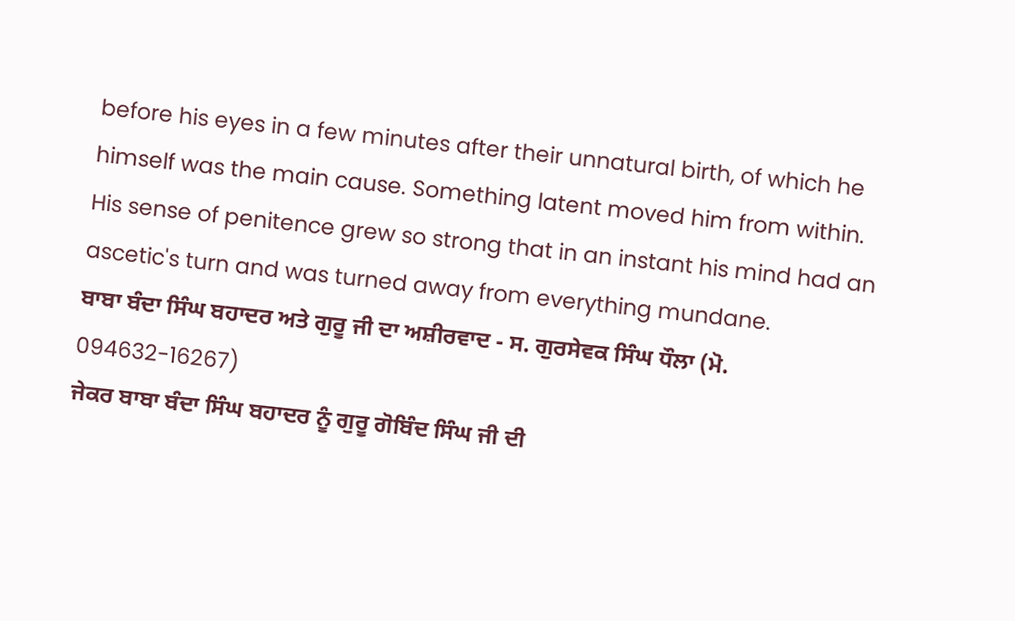before his eyes in a few minutes after their unnatural birth, of which he himself was the main cause. Something latent moved him from within. His sense of penitence grew so strong that in an instant his mind had an ascetic's turn and was turned away from everything mundane.
ਬਾਬਾ ਬੰਦਾ ਸਿੰਘ ਬਹਾਦਰ ਅਤੇ ਗੁਰੂ ਜੀ ਦਾ ਅਸ਼ੀਰਵਾਦ - ਸ. ਗੁਰਸੇਵਕ ਸਿੰਘ ਧੌਲਾ (ਮੋ. 094632-16267)
ਜੇਕਰ ਬਾਬਾ ਬੰਦਾ ਸਿੰਘ ਬਹਾਦਰ ਨੂੰ ਗੁਰੂ ਗੋਬਿੰਦ ਸਿੰਘ ਜੀ ਦੀ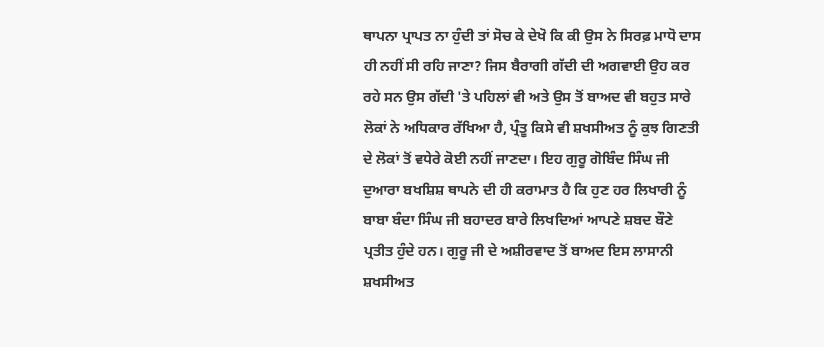ਥਾਪਨਾ ਪ੍ਰਾਪਤ ਨਾ ਹੁੰਦੀ ਤਾਂ ਸੋਚ ਕੇ ਦੇਖੋ ਕਿ ਕੀ ਉਸ ਨੇ ਸਿਰਫ਼ ਮਾਧੋ ਦਾਸ ਹੀ ਨਹੀਂ ਸੀ ਰਹਿ ਜਾਣਾ? ਜਿਸ ਬੈਰਾਗੀ ਗੱਦੀ ਦੀ ਅਗਵਾਈ ਉਹ ਕਰ ਰਹੇ ਸਨ ਉਸ ਗੱਦੀ 'ਤੇ ਪਹਿਲਾਂ ਵੀ ਅਤੇ ਉਸ ਤੋਂ ਬਾਅਦ ਵੀ ਬਹੁਤ ਸਾਰੇ ਲੋਕਾਂ ਨੇ ਅਧਿਕਾਰ ਰੱਖਿਆ ਹੈ, ਪ੍ਰੰਤੂ ਕਿਸੇ ਵੀ ਸ਼ਖਸੀਅਤ ਨੂੰ ਕੁਝ ਗਿਣਤੀ ਦੇ ਲੋਕਾਂ ਤੋਂ ਵਧੇਰੇ ਕੋਈ ਨਹੀਂ ਜਾਣਦਾ। ਇਹ ਗੁਰੂ ਗੋਬਿੰਦ ਸਿੰਘ ਜੀ ਦੁਆਰਾ ਬਖਸ਼ਿਸ਼ ਥਾਪਨੇ ਦੀ ਹੀ ਕਰਾਮਾਤ ਹੈ ਕਿ ਹੁਣ ਹਰ ਲਿਖਾਰੀ ਨੂੰ ਬਾਬਾ ਬੰਦਾ ਸਿੰਘ ਜੀ ਬਹਾਦਰ ਬਾਰੇ ਲਿਖਦਿਆਂ ਆਪਣੇ ਸ਼ਬਦ ਬੌਣੇ ਪ੍ਰਤੀਤ ਹੁੰਦੇ ਹਨ। ਗੁਰੂ ਜੀ ਦੇ ਅਸ਼ੀਰਵਾਦ ਤੋਂ ਬਾਅਦ ਇਸ ਲਾਸਾਨੀ ਸ਼ਖਸੀਅਤ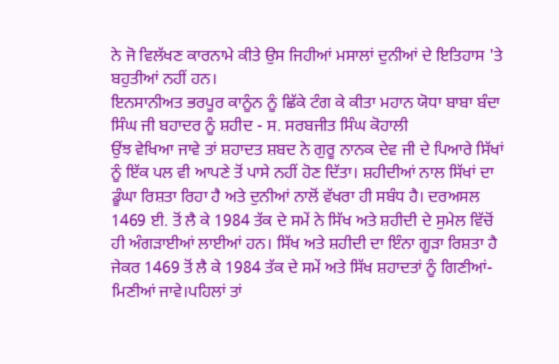ਨੇ ਜੋ ਵਿਲੱਖਣ ਕਾਰਨਾਮੇ ਕੀਤੇ ਉਸ ਜਿਹੀਆਂ ਮਸਾਲਾਂ ਦੁਨੀਆਂ ਦੇ ਇਤਿਹਾਸ 'ਤੇ ਬਹੁਤੀਆਂ ਨਹੀਂ ਹਨ।
ਇਨਸਾਨੀਅਤ ਭਰਪੂਰ ਕਾਨੂੰਨ ਨੂੰ ਛਿੱਕੇ ਟੰਗ ਕੇ ਕੀਤਾ ਮਹਾਨ ਯੋਧਾ ਬਾਬਾ ਬੰਦਾ ਸਿੰਘ ਜੀ ਬਹਾਦਰ ਨੂੰ ਸ਼ਹੀਦ - ਸ. ਸਰਬਜੀਤ ਸਿੰਘ ਕੋਹਾਲੀ
ਉਂਝ ਵੇਖਿਆ ਜਾਵੇ ਤਾਂ ਸ਼ਹਾਦਤ ਸ਼ਬਦ ਨੇ ਗੁਰੂ ਨਾਨਕ ਦੇਵ ਜੀ ਦੇ ਪਿਆਰੇ ਸਿੱਖਾਂ ਨੂੰ ਇੱਕ ਪਲ ਵੀ ਆਪਣੇ ਤੋਂ ਪਾਸੇ ਨਹੀਂ ਹੋਣ ਦਿੱਤਾ। ਸ਼ਹੀਦੀਆਂ ਨਾਲ ਸਿੱਖਾਂ ਦਾ ਡੂੰਘਾ ਰਿਸ਼ਤਾ ਰਿਹਾ ਹੈ ਅਤੇ ਦੁਨੀਆਂ ਨਾਲੋਂ ਵੱਖਰਾ ਹੀ ਸਬੰਧ ਹੈ। ਦਰਅਸਲ 1469 ਈ. ਤੋਂ ਲੈ ਕੇ 1984 ਤੱਕ ਦੇ ਸਮੇਂ ਨੇ ਸਿੱਖ ਅਤੇ ਸ਼ਹੀਦੀ ਦੇ ਸੁਮੇਲ ਵਿੱਚੋਂ ਹੀ ਅੰਗੜਾਈਆਂ ਲਾਈਆਂ ਹਨ। ਸਿੱਖ ਅਤੇ ਸ਼ਹੀਦੀ ਦਾ ਇੰਨਾ ਗੂੜਾ ਰਿਸ਼ਤਾ ਹੈ ਜੇਕਰ 1469 ਤੋਂ ਲੈ ਕੇ 1984 ਤੱਕ ਦੇ ਸਮੇਂ ਅਤੇ ਸਿੱਖ ਸ਼ਹਾਦਤਾਂ ਨੂੰ ਗਿਣੀਆਂ-ਮਿਣੀਆਂ ਜਾਵੇ।ਪਹਿਲਾਂ ਤਾਂ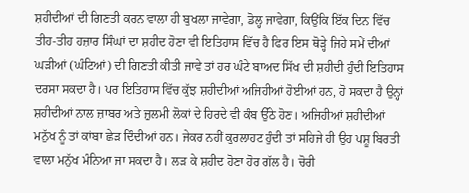ਸ਼ਹੀਦੀਆਂ ਦੀ ਗਿਣਤੀ ਕਰਨ ਵਾਲਾ ਹੀ ਬੁਖਲਾ ਜਾਵੇਗਾ, ਡੋਲ੍ਹ ਜਾਵੇਗਾ, ਕਿਉਂਕਿ ਇੱਕ ਦਿਨ ਵਿੱਚ ਤੀਹ-ਤੀਹ ਹਜ਼ਾਰ ਸਿੰਘਾਂ ਦਾ ਸ਼ਹੀਦ ਹੋਣਾ ਵੀ ਇਤਿਹਾਸ ਵਿੱਚ ਹੈ ਫਿਰ ਇਸ ਥੋੜ੍ਹੇ ਜਿਹੇ ਸਮੇਂ ਦੀਆਂ ਘੜੀਆਂ (ਘੰਟਿਆਂ) ਦੀ ਗਿਣਤੀ ਕੀਤੀ ਜਾਵੇ ਤਾਂ ਹਰ ਘੰਟੇ ਬਾਅਦ ਸਿੱਖ ਦੀ ਸ਼ਹੀਦੀ ਹੁੰਦੀ ਇਤਿਹਾਸ ਦਰਸਾ ਸਕਦਾ ਹੈ। ਪਰ ਇਤਿਹਾਸ ਵਿੱਚ ਕੁੱਝ ਸ਼ਹੀਦੀਆਂ ਅਜਿਹੀਆਂ ਹੋਈਆਂ ਹਨ, ਹੋ ਸਕਦਾ ਹੈ ਉਨ੍ਹਾਂ ਸ਼ਹੀਦੀਆਂ ਨਾਲ ਜ਼ਾਬਰ ਅਤੇ ਜ਼ੁਲਮੀ ਲੋਕਾਂ ਦੇ ਹਿਰਦੇ ਵੀ ਕੰਬ ਉੱਠੇ ਹੋਣ। ਅਜਿਹੀਆਂ ਸ਼ਹੀਦੀਆਂ ਮਨੁੱਖ ਨੂੰ ਤਾਂ ਕਾਂਬਾ ਛੇੜ ਦਿੰਦੀਆਂ ਹਨ। ਜੇਕਰ ਨਹੀਂ ਕੁਰਲਾਹਟ ਹੁੰਦੀ ਤਾਂ ਸਹਿਜੇ ਹੀ ਉਹ ਪਸ਼ੂ ਬਿਰਤੀ ਵਾਲਾ ਮਨੁੱਖ ਮੰਨਿਆ ਜਾ ਸਕਦਾ ਹੈ। ਲੜ ਕੇ ਸ਼ਹੀਦ ਹੋਣਾ ਹੋਰ ਗੱਲ ਹੈ। ਚੋਰੀ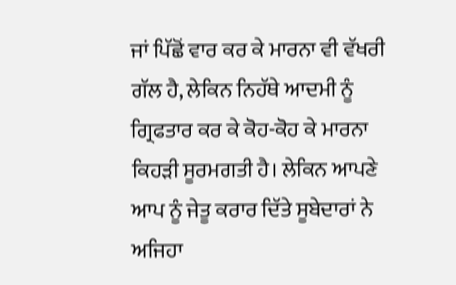ਜਾਂ ਪਿੱਛੋਂ ਵਾਰ ਕਰ ਕੇ ਮਾਰਨਾ ਵੀ ਵੱਖਰੀ ਗੱਲ ਹੈ, ਲੇਕਿਨ ਨਿਹੱਥੇ ਆਦਮੀ ਨੂੰ ਗ੍ਰਿਫਤਾਰ ਕਰ ਕੇ ਕੋਹ-ਕੋਹ ਕੇ ਮਾਰਨਾ ਕਿਹੜੀ ਸੂਰਮਗਤੀ ਹੈ। ਲੇਕਿਨ ਆਪਣੇ ਆਪ ਨੂੰ ਜੇਤੂ ਕਰਾਰ ਦਿੱਤੇ ਸੂਬੇਦਾਰਾਂ ਨੇ ਅਜਿਹਾ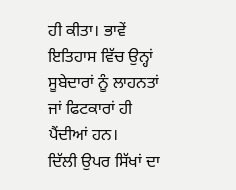ਹੀ ਕੀਤਾ। ਭਾਵੇਂ ਇਤਿਹਾਸ ਵਿੱਚ ਉਨ੍ਹਾਂ ਸੂਬੇਦਾਰਾਂ ਨੂੰ ਲਾਹਨਤਾਂ ਜਾਂ ਫਿਟਕਾਰਾਂ ਹੀ ਪੈਂਦੀਆਂ ਹਨ।
ਦਿੱਲੀ ਉਪਰ ਸਿੱਖਾਂ ਦਾ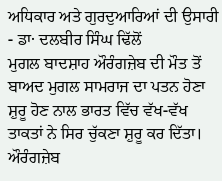ਅਧਿਕਾਰ ਅਤੇ ਗੁਰਦੁਆਰਿਆਂ ਦੀ ਉਸਾਰੀ - ਡਾ· ਦਲਬੀਰ ਸਿੰਘ ਢਿੱਲੋਂ
ਮੁਗਲ ਬਾਦਸ਼ਾਹ ਔਰੰਗਜ਼ੇਬ ਦੀ ਮੌਤ ਤੋਂ ਬਾਅਦ ਮੁਗਲ ਸਾਮਰਾਜ ਦਾ ਪਤਨ ਹੋਣਾ ਸ਼ੁਰੂ ਹੋਣ ਨਾਲ ਭਾਰਤ ਵਿੱਚ ਵੱਖ-ਵੱਖ ਤਾਕਤਾਂ ਨੇ ਸਿਰ ਚੁੱਕਣਾ ਸ਼ੁਰੂ ਕਰ ਦਿੱਤਾ। ਔਰੰਗਜ਼ੇਬ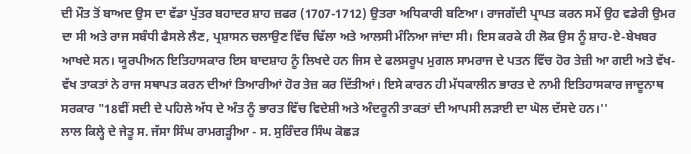ਦੀ ਮੌਤ ਤੋਂ ਬਾਅਦ ਉਸ ਦਾ ਵੱਡਾ ਪੁੱਤਰ ਬਹਾਦਰ ਸ਼ਾਹ ਜ਼ਫਰ (1707-1712) ਉਤਰਾ ਅਧਿਕਾਰੀ ਬਣਿਆ। ਰਾਜਗੱਦੀ ਪ੍ਰਾਪਤ ਕਰਨ ਸਮੇਂ ਉਹ ਵਡੇਰੀ ਉਮਰ ਦਾ ਸੀ ਅਤੇ ਰਾਜ ਸਬੰਧੀ ਫੈਸਲੇ ਲੈਣ, ਪ੍ਰਸ਼ਾਸਨ ਚਲਾਉਣ ਵਿੱਚ ਢਿੱਲਾ ਅਤੇ ਆਲਸੀ ਮੰਨਿਆ ਜਾਂਦਾ ਸੀ। ਇਸ ਕਰਕੇ ਹੀ ਲੋਕ ਉਸ ਨੂੰ ਸ਼ਾਹ-ਏ-ਬੇਖਬਰ ਆਖਦੇ ਸਨ। ਯੂਰਪੀਅਨ ਇਤਿਹਾਸਕਾਰ ਇਸ ਬਾਦਸ਼ਾਹ ਨੂੰ ਲਿਖਦੇ ਹਨ ਜਿਸ ਦੇ ਫਲਸਰੂਪ ਮੁਗਲ ਸਾਮਰਾਜ ਦੇ ਪਤਨ ਵਿੱਚ ਹੋਰ ਤੇਜ਼ੀ ਆ ਗਈ ਅਤੇ ਵੱਖ-ਵੱਖ ਤਾਕਤਾਂ ਨੇ ਰਾਜ ਸਥਾਪਤ ਕਰਨ ਦੀਆਂ ਤਿਆਰੀਆਂ ਹੋਰ ਤੇਜ਼ ਕਰ ਦਿੱਤੀਆਂ। ਇਸੇ ਕਾਰਨ ਹੀ ਮੱਧਕਾਲੀਨ ਭਾਰਤ ਦੇ ਨਾਮੀ ਇਤਿਹਾਸਕਾਰ ਜਾਦੂਨਾਥ ਸਰਕਾਰ "18ਵੀਂ ਸਦੀ ਦੇ ਪਹਿਲੇ ਅੱਧ ਦੇ ਅੰਤ ਨੂੰ ਭਾਰਤ ਵਿੱਚ ਵਿਦੇਸ਼ੀ ਅਤੇ ਅੰਦਰੂਨੀ ਤਾਕਤਾਂ ਦੀ ਆਪਸੀ ਲੜਾਈ ਦਾ ਘੋਲ ਦੱਸਦੇ ਹਨ।''
ਲਾਲ ਕਿਲ੍ਹੇ ਦੇ ਜੇਤੂ ਸ. ਜੱਸਾ ਸਿੰਘ ਰਾਮਗੜ੍ਹੀਆ - ਸ. ਸੁਰਿੰਦਰ ਸਿੰਘ ਕੋਛੜ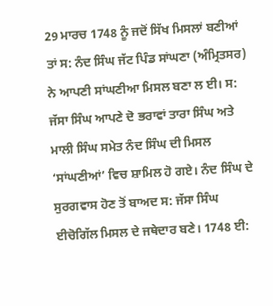29 ਮਾਰਚ 1748 ਨੂੰ ਜਦੋਂ ਸਿੱਖ ਮਿਸਲਾਂ ਬਣੀਆਂ ਤਾਂ ਸ: ਨੰਦ ਸਿੰਘ ਜੱਟ ਪਿੰਡ ਸਾਂਘਣਾ (ਅੰਮ੍ਰਿਤਸਰ) ਨੇ ਆਪਣੀ ਸਾਂਘਣੀਆ ਮਿਸਲ ਬਣਾ ਲ ਈ। ਸ: ਜੱਸਾ ਸਿੰਘ ਆਪਣੇ ਦੋ ਭਰਾਵਾਂ ਤਾਰਾ ਸਿੰਘ ਅਤੇ ਮਾਲੀ ਸਿੰਘ ਸਮੇਤ ਨੰਦ ਸਿੰਘ ਦੀ ਮਿਸਲ ‘ਸਾਂਘਣੀਆਂ’ ਵਿਚ ਸ਼ਾਮਿਲ ਹੋ ਗਏ। ਨੰਦ ਸਿੰਘ ਦੇ ਸੁਰਗਵਾਸ ਹੋਣ ਤੋਂ ਬਾਅਦ ਸ: ਜੱਸਾ ਸਿੰਘ ਈਚੋਗਿੱਲ ਮਿਸਲ ਦੇ ਜਥੇਦਾਰ ਬਣੇ। 1748 ਈ: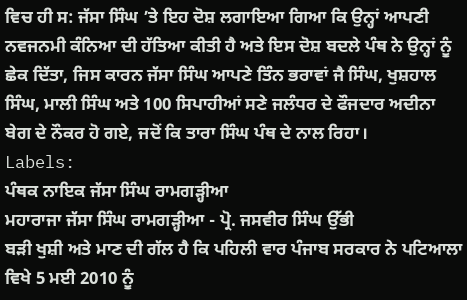ਵਿਚ ਹੀ ਸ: ਜੱਸਾ ਸਿੰਘ ’ਤੇ ਇਹ ਦੋਸ਼ ਲਗਾਇਆ ਗਿਆ ਕਿ ਉਨ੍ਹਾਂ ਆਪਣੀ ਨਵਜਨਮੀ ਕੰਨਿਆ ਦੀ ਹੱਤਿਆ ਕੀਤੀ ਹੈ ਅਤੇ ਇਸ ਦੋਸ਼ ਬਦਲੇ ਪੰਥ ਨੇ ਉਨ੍ਹਾਂ ਨੂੰ ਛੇਕ ਦਿੱਤਾ, ਜਿਸ ਕਾਰਨ ਜੱਸਾ ਸਿੰਘ ਆਪਣੇ ਤਿੰਨ ਭਰਾਵਾਂ ਜੈ ਸਿੰਘ, ਖੁਸ਼ਹਾਲ ਸਿੰਘ, ਮਾਲੀ ਸਿੰਘ ਅਤੇ 100 ਸਿਪਾਹੀਆਂ ਸਣੇ ਜਲੰਧਰ ਦੇ ਫੌਜਦਾਰ ਅਦੀਨਾ ਬੇਗ ਦੇ ਨੌਕਰ ਹੋ ਗਏ, ਜਦੋਂ ਕਿ ਤਾਰਾ ਸਿੰਘ ਪੰਥ ਦੇ ਨਾਲ ਰਿਹਾ।
Labels:
ਪੰਥਕ ਨਾਇਕ ਜੱਸਾ ਸਿੰਘ ਰਾਮਗੜ੍ਹੀਆ
ਮਹਾਰਾਜਾ ਜੱਸਾ ਸਿੰਘ ਰਾਮਗੜ੍ਹੀਆ - ਪ੍ਰੋ. ਜਸਵੀਰ ਸਿੰਘ ਉੱਭੀ
ਬੜੀ ਖੁਸ਼ੀ ਅਤੇ ਮਾਣ ਦੀ ਗੱਲ ਹੈ ਕਿ ਪਹਿਲੀ ਵਾਰ ਪੰਜਾਬ ਸਰਕਾਰ ਨੇ ਪਟਿਆਲਾ ਵਿਖੇ 5 ਮਈ 2010 ਨੂੰ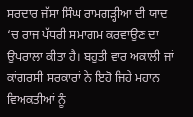ਸਰਦਾਰ ਜੱਸਾ ਸਿੰਘ ਰਾਮਗੜ੍ਹੀਆ ਦੀ ਯਾਦ ‘ਚ ਰਾਜ ਪੱਧਰੀ ਸਮਾਗਮ ਕਰਵਾਉਣ ਦਾ ਉਪਰਾਲਾ ਕੀਤਾ ਹੈ। ਬਹੁਤੀ ਵਾਰ ਅਕਾਲੀ ਜਾਂ ਕਾਂਗਰਸੀ ਸਰਕਾਰਾਂ ਨੇ ਇਹੋ ਜਿਹੇ ਮਹਾਨ ਵਿਅਕਤੀਆਂ ਨੂੰ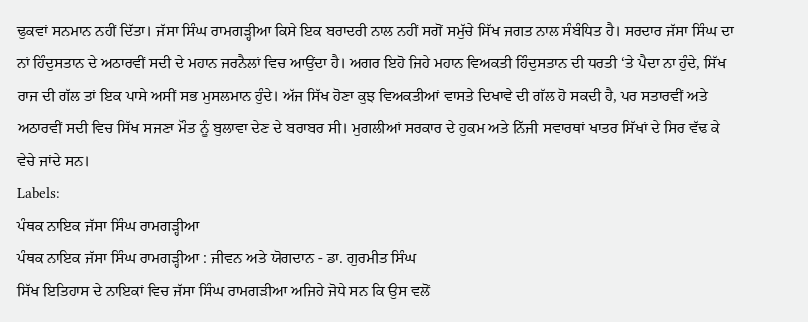ਢੁਕਵਾਂ ਸਨਮਾਨ ਨਹੀਂ ਦਿੱਤਾ। ਜੱਸਾ ਸਿੰਘ ਰਾਮਗੜ੍ਹੀਆ ਕਿਸੇ ਇਕ ਬਰਾਦਰੀ ਨਾਲ ਨਹੀਂ ਸਗੋਂ ਸਮੁੱਚੇ ਸਿੱਖ ਜਗਤ ਨਾਲ ਸੰਬੰਧਿਤ ਹੈ। ਸਰਦਾਰ ਜੱਸਾ ਸਿੰਘ ਦਾ ਨਾਂ ਹਿੰਦੁਸਤਾਨ ਦੇ ਅਠਾਰਵੀਂ ਸਦੀ ਦੇ ਮਹਾਨ ਜਰਨੈਲਾਂ ਵਿਚ ਆਉਂਦਾ ਹੈ। ਅਗਰ ਇਹੋ ਜਿਹੇ ਮਹਾਨ ਵਿਅਕਤੀ ਹਿੰਦੁਸਤਾਨ ਦੀ ਧਰਤੀ ‘ਤੇ ਪੈਦਾ ਨਾ ਹੁੰਦੇ, ਸਿੱਖ ਰਾਜ ਦੀ ਗੱਲ ਤਾਂ ਇਕ ਪਾਸੇ ਅਸੀਂ ਸਭ ਮੁਸਲਮਾਨ ਹੁੰਦੇ। ਅੱਜ ਸਿੱਖ ਹੋਣਾ ਕੁਝ ਵਿਅਕਤੀਆਂ ਵਾਸਤੇ ਦਿਖਾਵੇ ਦੀ ਗੱਲ ਹੋ ਸਕਦੀ ਹੈ, ਪਰ ਸਤਾਰਵੀਂ ਅਤੇ ਅਠਾਰਵੀਂ ਸਦੀ ਵਿਚ ਸਿੱਖ ਸਜਣਾ ਮੌਤ ਨੂੰ ਬੁਲਾਵਾ ਦੇਣ ਦੇ ਬਰਾਬਰ ਸੀ। ਮੁਗਲੀਆਂ ਸਰਕਾਰ ਦੇ ਹੁਕਮ ਅਤੇ ਨਿੱਜੀ ਸਵਾਰਥਾਂ ਖਾਤਰ ਸਿੱਖਾਂ ਦੇ ਸਿਰ ਵੱਢ ਕੇ ਵੇਚੇ ਜਾਂਦੇ ਸਨ।
Labels:
ਪੰਥਕ ਨਾਇਕ ਜੱਸਾ ਸਿੰਘ ਰਾਮਗੜ੍ਹੀਆ
ਪੰਥਕ ਨਾਇਕ ਜੱਸਾ ਸਿੰਘ ਰਾਮਗੜ੍ਹੀਆ : ਜੀਵਨ ਅਤੇ ਯੋਗਦਾਨ - ਡਾ. ਗੁਰਮੀਤ ਸਿੰਘ
ਸਿੱਖ ਇਤਿਹਾਸ ਦੇ ਨਾਇਕਾਂ ਵਿਚ ਜੱਸਾ ਸਿੰਘ ਰਾਮਗੜੀਆ ਅਜਿਹੇ ਜੋਧੇ ਸਨ ਕਿ ਉਸ ਵਲੋਂ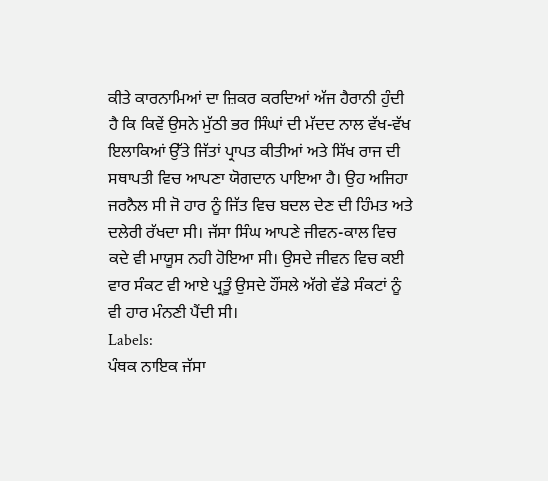ਕੀਤੇ ਕਾਰਨਾਮਿਆਂ ਦਾ ਜ਼ਿਕਰ ਕਰਦਿਆਂ ਅੱਜ ਹੈਰਾਨੀ ਹੁੰਦੀ ਹੈ ਕਿ ਕਿਵੇਂ ਉਸਨੇ ਮੁੱਠੀ ਭਰ ਸਿੰਘਾਂ ਦੀ ਮੱਦਦ ਨਾਲ ਵੱਖ-ਵੱਖ ਇਲਾਕਿਆਂ ਉੱਤੇ ਜਿੱਤਾਂ ਪ੍ਰਾਪਤ ਕੀਤੀਆਂ ਅਤੇ ਸਿੱਖ ਰਾਜ ਦੀ ਸਥਾਪਤੀ ਵਿਚ ਆਪਣਾ ਯੋਗਦਾਨ ਪਾਇਆ ਹੈ। ਉਹ ਅਜਿਹਾ ਜਰਨੈਲ ਸੀ ਜੋ ਹਾਰ ਨੂੰ ਜਿੱਤ ਵਿਚ ਬਦਲ ਦੇਣ ਦੀ ਹਿੰਮਤ ਅਤੇ ਦਲੇਰੀ ਰੱਖਦਾ ਸੀ। ਜੱਸਾ ਸਿੰਘ ਆਪਣੇ ਜੀਵਨ-ਕਾਲ ਵਿਚ ਕਦੇ ਵੀ ਮਾਯੂਸ ਨਹੀ ਹੋਇਆ ਸੀ। ਉਸਦੇ ਜੀਵਨ ਵਿਚ ਕਈ ਵਾਰ ਸੰਕਟ ਵੀ ਆਏ ਪ੍ਰਤੂੰ ਉਸਦੇ ਹੌਂਸਲੇ ਅੱਗੇ ਵੱਡੇ ਸੰਕਟਾਂ ਨੂੰ ਵੀ ਹਾਰ ਮੰਨਣੀ ਪੈਂਦੀ ਸੀ।
Labels:
ਪੰਥਕ ਨਾਇਕ ਜੱਸਾ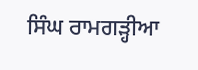ਸਿੰਘ ਰਾਮਗੜ੍ਹੀਆ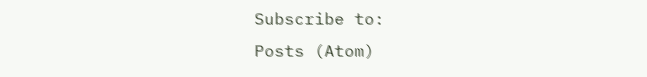Subscribe to:
Posts (Atom)